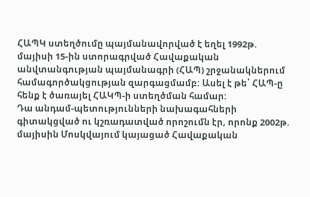ՀԱՊԿ ստեղծումը պայմանավորված է եղել 1992թ. մայիսի 15-ին ստորագրված Հավաքական անվտանգության պայմանագրի (ՀԱՊ) շրջանակներում համագործակցության զարգացմամբ: Ասել է թե՝ ՀԱՊ-ը հենք է ծառայել ՀԱԿՊ-ի ստեղծման համար:
Դա անդամ-պետությունների նախագահների գիտակցված ու կշռադատված որոշումն էր, որոնք 2002թ. մայիսին Մոսկվայում կայացած Հավաքական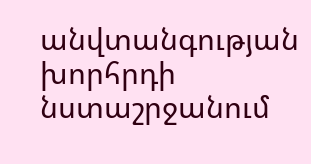անվտանգության խորհրդի նստաշրջանում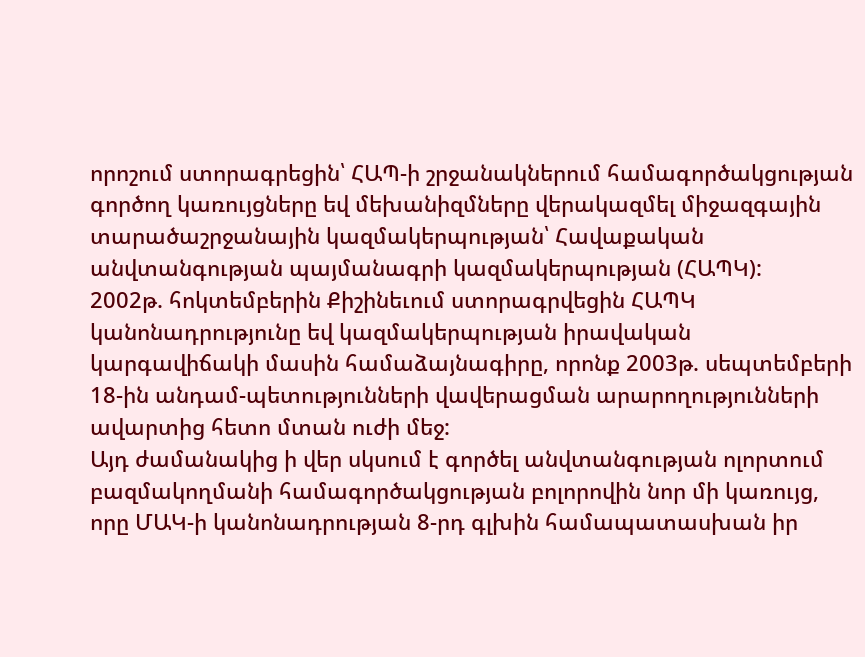որոշում ստորագրեցին՝ ՀԱՊ-ի շրջանակներում համագործակցության գործող կառույցները եվ մեխանիզմները վերակազմել միջազգային տարածաշրջանային կազմակերպության՝ Հավաքական անվտանգության պայմանագրի կազմակերպության (ՀԱՊԿ):
2002թ. հոկտեմբերին Քիշինեւում ստորագրվեցին ՀԱՊԿ կանոնադրությունը եվ կազմակերպության իրավական կարգավիճակի մասին համաձայնագիրը, որոնք 2003թ. սեպտեմբերի 18-ին անդամ-պետությունների վավերացման արարողությունների ավարտից հետո մտան ուժի մեջ:
Այդ ժամանակից ի վեր սկսում է գործել անվտանգության ոլորտում բազմակողմանի համագործակցության բոլորովին նոր մի կառույց, որը ՄԱԿ-ի կանոնադրության 8-րդ գլխին համապատասխան իր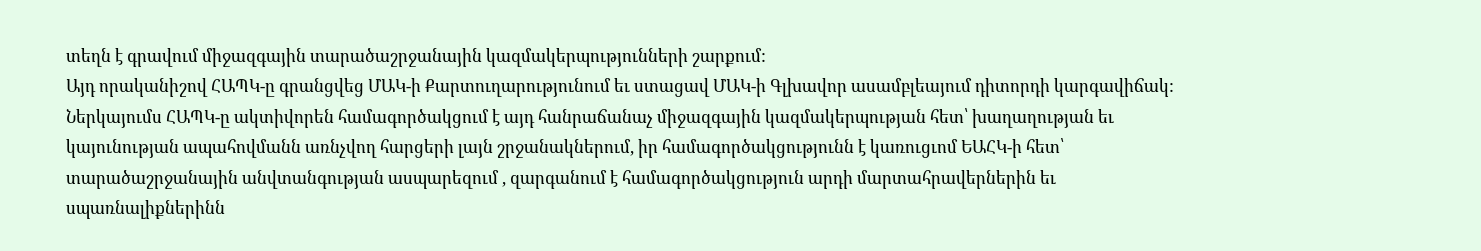տեղն է գրավում միջազգային տարածաշրջանային կազմակերպությունների շարքում:
Այդ որականիշով ՀԱՊԿ-ը գրանցվեց ՄԱԿ-ի Քարտուղարությունում եւ ստացավ ՄԱԿ-ի Գլխավոր ասամբլեայում դիտորդի կարգավիճակ:
Ներկայումս ՀԱՊԿ-ը ակտիվորեն համագործակցում է այդ հանրաճանաչ միջազգային կազմակերպության հետ՝ խաղաղության եւ կայունության ապահովմանն առնչվող հարցերի լայն շրջանակներում, իր համագործակցությունն է կառուցւոմ ԵԱՀԿ-ի հետ՝ տարածաշրջանային անվտանգության ասպարեզում , զարգանում է համագործակցություն արդի մարտահրավերներին եւ սպառնալիքներինն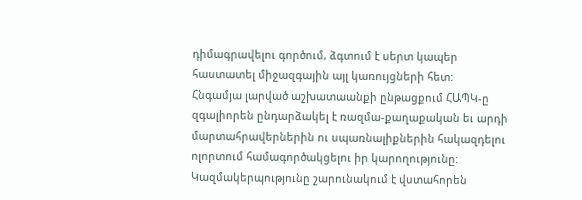դիմագրավելու գործում, ձգտում է սերտ կապեր հաստատել միջազգային այլ կառույցների հետ:
Հնգամյա լարված աշխատաանքի ընթացքում ՀԱՊԿ-ը զգալիորեն ընդարձակել է ռազմա-քաղաքական եւ արդի մարտահրավերներին ու սպառնալիքներին հակազդելու ոլորտում համագործակցելու իր կարողությունը: Կազմակերպությունը շարունակում է վստահորեն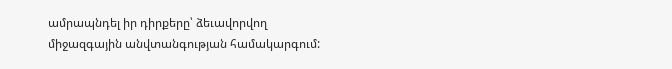ամրապնդել իր դիրքերը՝ ձեւավորվող միջազգային անվտանգության համակարգում: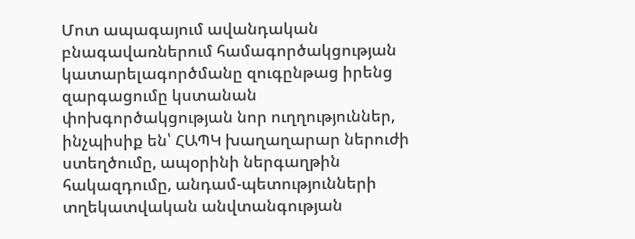Մոտ ապագայում ավանդական բնագավառներում համագործակցության կատարելագործմանը զուգընթաց իրենց զարգացումը կստանան փոխգործակցության նոր ուղղություններ, ինչպիսիք են՝ ՀԱՊԿ խաղաղարար ներուժի ստեղծումը, ապօրինի ներգաղթին հակազդումը, անդամ-պետությունների տղեկատվական անվտանգության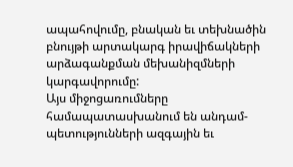ապահովումը, բնական եւ տեխնածին բնույթի արտակարգ իրավիճակների արձագանքման մեխանիզմների կարգավորումը:
Այս միջոցառումները համապատասխանում են անդամ-պետությունների ազգային եւ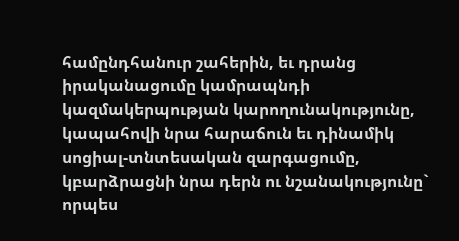համընդհանուր շահերին, եւ դրանց իրականացումը կամրապնդի կազմակերպության կարողունակությունը, կապահովի նրա հարաճուն եւ դինամիկ սոցիալ-տնտեսական զարգացումը, կբարձրացնի նրա դերն ու նշանակությունը` որպես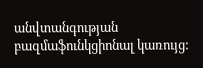անվտանգության բազմաֆունկցիոնալ կառույց: